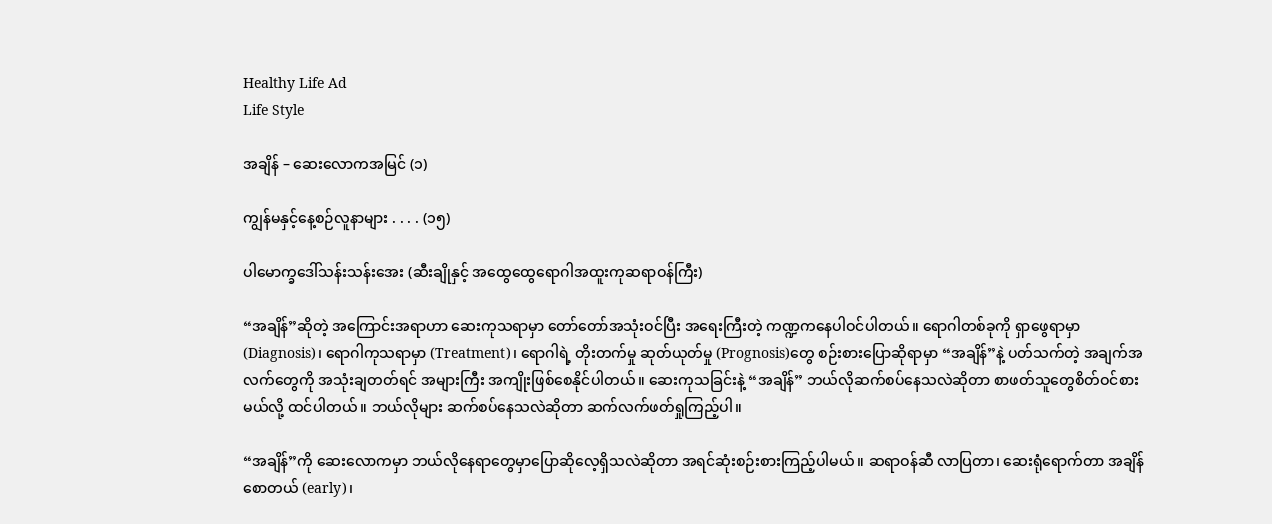Healthy Life Ad
Life Style

အချိန် – ဆေးလောကအမြင် (၁)

ကျွန်မနှင့်နေ့စဉ်လူနာများ . . . . (၁၅)

ပါမောက္ခဒေါ်သန်းသန်းအေး (ဆီးချိုနှင့် အထွေထွေရောဂါအထူးကုဆရာဝန်ကြီး)

“အချိန်”ဆိုတဲ့ အကြောင်းအရာဟာ ဆေးကုသရာမှာ တော်တော်အသုံးဝင်ပြီး အရေးကြီးတဲ့ ကဏ္ဍကနေပါဝင်ပါတယ်။ ရောဂါတစ်ခုကို ရှာဖွေရာမှာ (Diagnosis)၊ ရောဂါကုသရာမှာ (Treatment)၊ ရောဂါရဲ့ တိုးတက်မှု ဆုတ်ယုတ်မှု (Prognosis)တွေ စဉ်းစားပြောဆိုရာမှာ “အချိန်”နဲ့ ပတ်သက်တဲ့ အချက်အလက်တွေကို အသုံးချတတ်ရင် အများကြီး အကျိုးဖြစ်စေနိုင်ပါတယ်။ ဆေးကုသခြင်းနဲ့ “အချိန်” ဘယ်လိုဆက်စပ်နေသလဲဆိုတာ စာဖတ်သူတွေစိတ်ဝင်စားမယ်လို့ ထင်ပါတယ်။ ဘယ်လိုများ ဆက်စပ်နေသလဲဆိုတာ ဆက်လက်ဖတ်ရှုကြည့်ပါ။

“အချိန်”ကို ဆေးလောကမှာ ဘယ်လိုနေရာတွေမှာပြောဆိုလေ့ရှိသလဲဆိုတာ အရင်ဆုံးစဉ်းစားကြည့်ပါမယ်။ ဆရာဝန်ဆီ လာပြတာ၊ ဆေးရုံရောက်တာ အချိန်စောတယ် (early)၊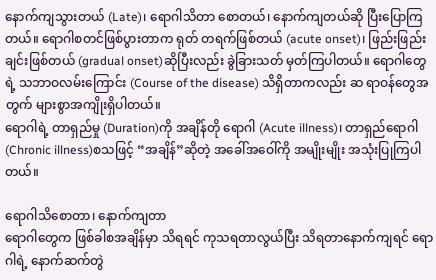နောက်ကျသွားတယ် (Late)၊ ရောဂါသိတာ စောတယ်၊ နောက်ကျတယ်ဆို ပြီးပြောကြတယ်။ ရောဂါစတင်ဖြစ်ပွားတာက ရုတ် တရက်ဖြစ်တယ် (acute onset)၊ ဖြည်းဖြည်းချင်းဖြစ်တယ် (gradual onset)ဆိုပြီးလည်း ခွဲခြားသတ် မှတ်ကြပါတယ်။ ရောဂါတွေရဲ့ သဘာဝလမ်းကြောင်း (Course of the disease) သိရှိတာကလည်း ဆ ရာဝန်တွေအတွက် များစွာအကျိုးရှိပါတယ်။
ရောဂါရဲ့ တာရှည်မှု (Duration)ကို အချိန်တို ရောဂါ (Acute illness)၊ တာရှည်ရောဂါ (Chronic illness)စသဖြင့် “အချိန်”ဆိုတဲ့ အခေါ်အဝေါ်ကို အမျိုးမျိုး အသုံးပြုကြပါတယ်။

ရောဂါသိစောတာ၊ နောက်ကျတာ
ရောဂါတွေက ဖြစ်ခါစအချိန်မှာ သိရရင် ကုသရတာလွယ်ပြီး သိရတာနောက်ကျရင် ရောဂါရဲ့ နောက်ဆက်တွဲ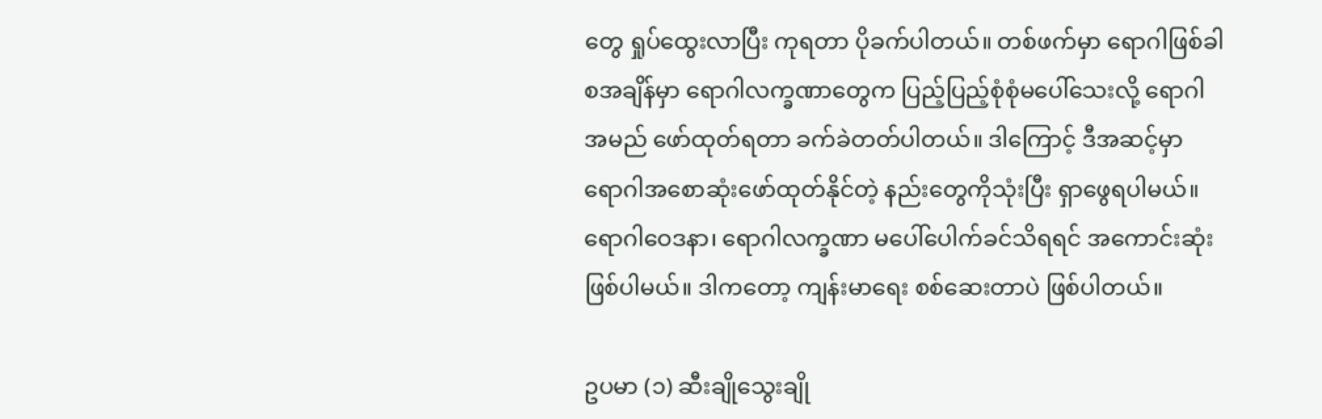တွေ ရှုပ်ထွေးလာပြီး ကုရတာ ပိုခက်ပါတယ်။ တစ်ဖက်မှာ ရောဂါဖြစ်ခါစအချိန်မှာ ရောဂါလက္ခဏာတွေက ပြည့်ပြည့်စုံစုံမပေါ်သေးလို့ ရောဂါအမည် ဖော်ထုတ်ရတာ ခက်ခဲတတ်ပါတယ်။ ဒါကြောင့် ဒီအဆင့်မှာ ရောဂါအစောဆုံးဖော်ထုတ်နိုင်တဲ့ နည်းတွေကိုသုံးပြီး ရှာဖွေရပါမယ်။ ရောဂါဝေဒနာ၊ ရောဂါလက္ခဏာ မပေါ်ပေါက်ခင်သိရရင် အကောင်းဆုံးဖြစ်ပါမယ်။ ဒါကတော့ ကျန်းမာရေး စစ်ဆေးတာပဲ ဖြစ်ပါတယ်။

ဥပမာ (၁) ဆီးချိုသွေးချို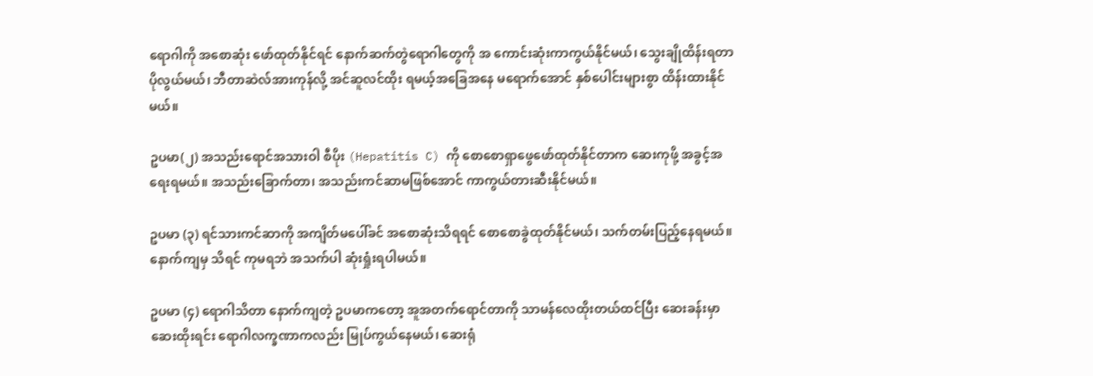ရောဂါကို အစောဆုံး ဖော်ထုတ်နိုင်ရင် နောက်ဆက်တွဲရောဂါတွေကို အ ကောင်းဆုံးကာကွယ်နိုင်မယ်၊ သွေးချိုထိန်းရတာ ပိုလွယ်မယ်၊ ဘီတာဆဲလ်အားကုန်လို့ အင်ဆူလင်ထိုး ရမယ့်အခြေအနေ မရောက်အောင် နှစ်ပေါင်းများစွာ ထိန်းထားနိုင်မယ်။

ဥပမာ(၂) အသည်းရောင်အသားဝါ စီပိုး (Hepatitis C) ကို စောစောရှာဖွေဖော်ထုတ်နိုင်တာက ဆေးကုဖို့ အခွင့်အရေးရမယ်။ အသည်းခြောက်တာ၊ အသည်းကင်ဆာမဖြစ်အောင် ကာကွယ်တားဆီးနိုင်မယ်။

ဥပမာ (၃) ရင်သားကင်ဆာကို အကျိတ်မပေါ်ခင် အစောဆုံးသိရရင် စောစောခွဲထုတ်နိုင်မယ်၊ သက်တမ်းပြည့်နေရမယ်။ နောက်ကျမှ သိရင် ကုမရဘဲ အသက်ပါ ဆုံးရှုံးရပါမယ်။

ဥပမာ (၄) ရောဂါသိတာ နောက်ကျတဲ့ ဥပမာကတော့ အူအတက်ရောင်တာကို သာမန်လေထိုးတယ်ထင်ပြီး ဆေးခန်းမှာ ဆေးထိုးရင်း ရောဂါလက္ခဏာကလည်း မြုပ်ကွယ်နေမယ်၊ ဆေးရုံ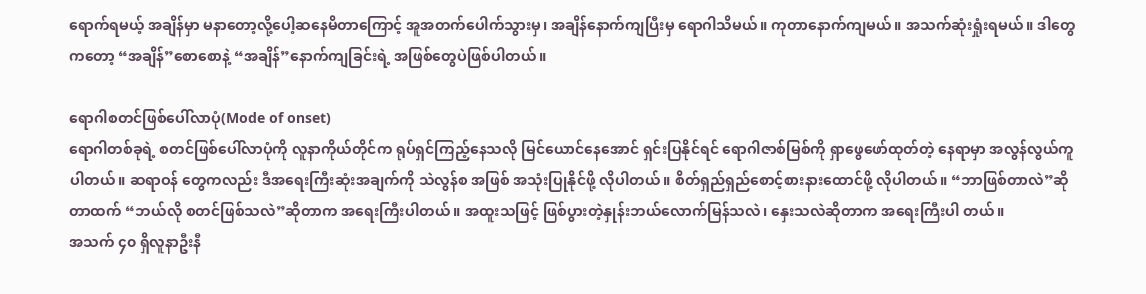ရောက်ရမယ့် အချိန်မှာ မနာတော့လို့ပေါ့ဆနေမိတာကြောင့် အူအတက်ပေါက်သွားမှ၊ အချိန်နောက်ကျပြီးမှ ရောဂါသိမယ်။ ကုတာနောက်ကျမယ်။ အသက်ဆုံးရှုံးရမယ်။ ဒါတွေကတော့ “အချိန်”စောစောနဲ့ “အချိန်”နောက်ကျခြင်းရဲ့ အဖြစ်တွေပဲဖြစ်ပါတယ်။

ရောဂါစတင်ဖြစ်ပေါ်လာပုံ(Mode of onset)
ရောဂါတစ်ခုရဲ့ စတင်ဖြစ်ပေါ်လာပုံကို လူနာကိုယ်တိုင်က ရုပ်ရှင်ကြည့်နေသလို မြင်ယောင်နေအောင် ရှင်းပြနိုင်ရင် ရောဂါဇာစ်မြစ်ကို ရှာဖွေဖော်ထုတ်တဲ့ နေရာမှာ အလွန်လွယ်ကူပါတယ်။ ဆရာဝန် တွေကလည်း ဒီအရေးကြီးဆုံးအချက်ကို သဲလွန်စ အဖြစ် အသုံးပြုနိုင်ဖို့ လိုပါတယ်။ စိတ်ရှည်ရှည်စောင့်စားနားထောင်ဖို့ လိုပါတယ်။ “ဘာဖြစ်တာလဲ”ဆိုတာထက် “ဘယ်လို စတင်ဖြစ်သလဲ”ဆိုတာက အရေးကြီးပါတယ်။ အထူးသဖြင့် ဖြစ်ပွားတဲ့နှုန်းဘယ်လောက်မြန်သလဲ၊ နှေးသလဲဆိုတာက အရေးကြီးပါ တယ်။
အသက် ၄၀ ရှိလူနာဦးနီ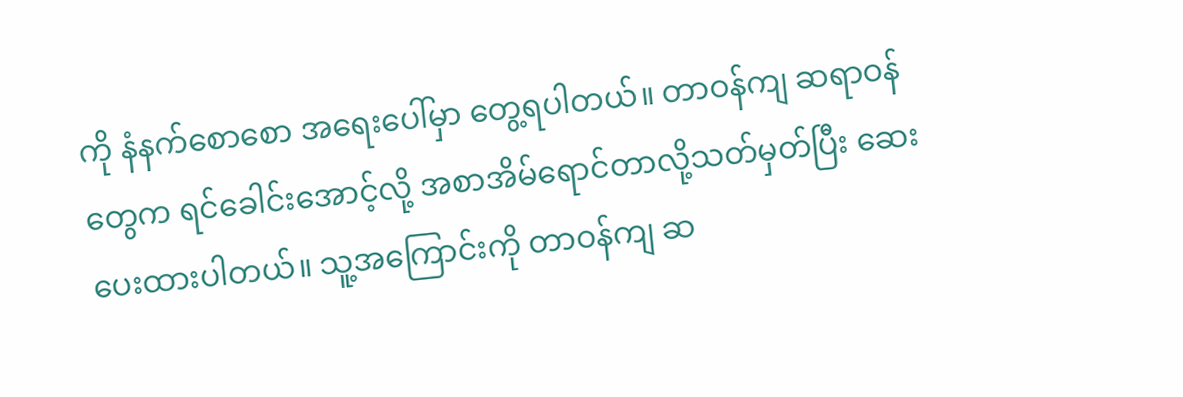ကို နံနက်စောစော အရေးပေါ်မှာ တွေ့ရပါတယ်။ တာဝန်ကျ ဆရာဝန်တွေက ရင်ခေါင်းအောင့်လို့ အစာအိမ်ရောင်တာလို့သတ်မှတ်ပြီး ဆေးပေးထားပါတယ်။ သူ့အကြောင်းကို တာဝန်ကျ ဆ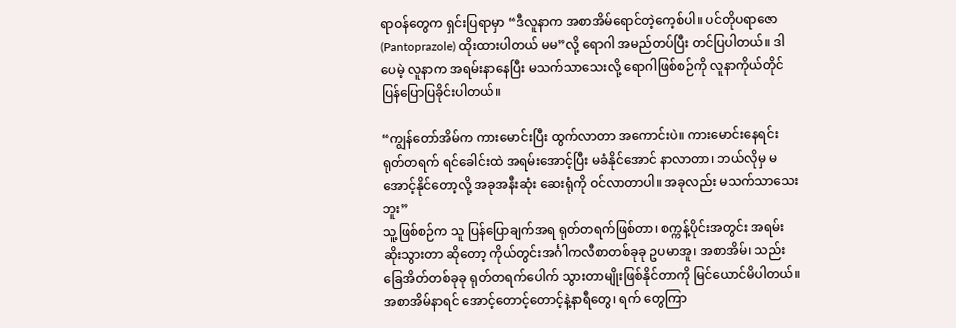ရာဝန်တွေက ရှင်းပြရာမှာ “ဒီလူနာက အစာအိမ်ရောင်တဲ့ကေ့စ်ပါ။ ပင်တိုပရာဇော (Pantoprazole) ထိုးထားပါတယ် မမ”လို့ ရောဂါ အမည်တပ်ပြီး တင်ပြပါတယ်။ ဒါပေမဲ့ လူနာက အရမ်းနာနေပြီး မသက်သာသေးလို့ ရောဂါဖြစ်စဉ်ကို လူနာကိုယ်တိုင် ပြန်ပြောပြခိုင်းပါတယ်။

“ကျွန်တော်အိမ်က ကားမောင်းပြီး ထွက်လာတာ အကောင်းပဲ။ ကားမောင်းနေရင်း ရုတ်တရက် ရင်ခေါင်းထဲ အရမ်းအောင့်ပြီး မခံနိုင်အောင် နာလာတာ၊ ဘယ်လိုမှ မအောင့်နိုင်တော့လို့ အခုအနီးဆုံး ဆေးရုံကို ဝင်လာတာပါ။ အခုလည်း မသက်သာသေးဘူး”
သူ့ဖြစ်စဉ်က သူ ပြန်ပြောချက်အရ ရုတ်တရက်ဖြစ်တာ၊ စက္ကန့်ပိုင်းအတွင်း အရမ်းဆိုးသွားတာ ဆိုတော့ ကိုယ်တွင်းအင်္ဂါကလီစာတစ်ခုခု ဥပမာအူ၊ အစာအိမ်၊ သည်းခြေအိတ်တစ်ခုခု ရုတ်တရက်ပေါက် သွားတာမျိုးဖြစ်နိုင်တာကို မြင်ယောင်မိပါတယ်။ အစာအိမ်နာရင် အောင့်တောင့်တောင့်နဲ့နာရီတွေ၊ ရက် တွေကြာ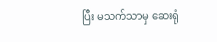ပြီး မသက်သာမှ ဆေးရုံ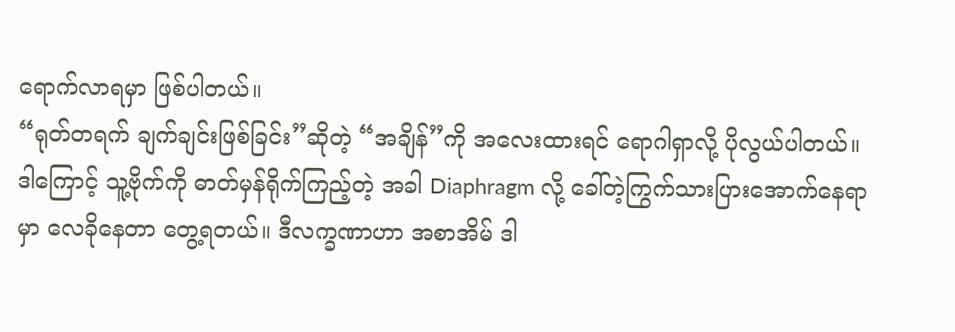ရောက်လာရမှာ ဖြစ်ပါတယ်။
“ရုတ်တရက် ချက်ချင်းဖြစ်ခြင်း”ဆိုတဲ့ “အချိန်”ကို အလေးထားရင် ရောဂါရှာလို့ ပိုလွယ်ပါတယ်။ ဒါကြောင့် သူ့ဗိုက်ကို ဓာတ်မှန်ရိုက်ကြည့်တဲ့ အခါ Diaphragm လို့ ခေါ်တဲ့ကြွက်သားပြားအောက်နေရာမှာ လေခိုနေတာ တွေ့ရတယ်။ ဒီလက္ခဏာဟာ အစာအိမ် ဒါ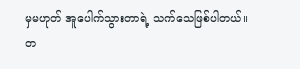မှမဟုတ် အူပေါက်သွားတာရဲ့ သက်သေဖြစ်ပါတယ်။ တ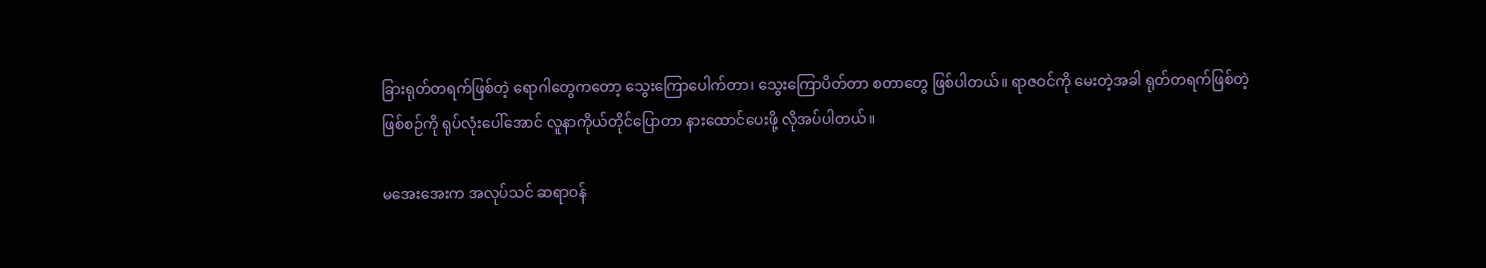ခြားရုတ်တရက်ဖြစ်တဲ့ ရောဂါတွေကတော့ သွေးကြောပေါက်တာ၊ သွေးကြောပိတ်တာ စတာတွေ ဖြစ်ပါတယ်။ ရာဇဝင်ကို မေးတဲ့အခါ ရုတ်တရက်ဖြစ်တဲ့ဖြစ်စဉ်ကို ရုပ်လုံးပေါ်အောင် လူနာကိုယ်တိုင်ပြောတာ နားထောင်ပေးဖို့ လိုအပ်ပါတယ်။

မအေးအေးက အလုပ်သင် ဆရာဝန်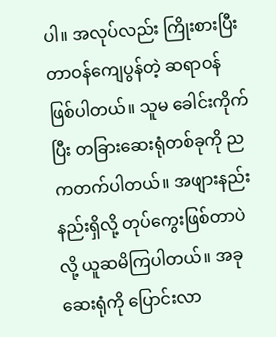ပါ။ အလုပ်လည်း ကြိုးစားပြီး တာဝန်ကျေပွန်တဲ့ ဆရာဝန် ဖြစ်ပါတယ်။ သူမ ခေါင်းကိုက်ပြီး တခြားဆေးရုံတစ်ခုကို ညကတက်ပါတယ်။ အဖျားနည်းနည်းရှိလို့ တုပ်ကွေးဖြစ်တာပဲလို့ ယူဆမိကြပါတယ်။ အခု ဆေးရုံကို ပြောင်းလာ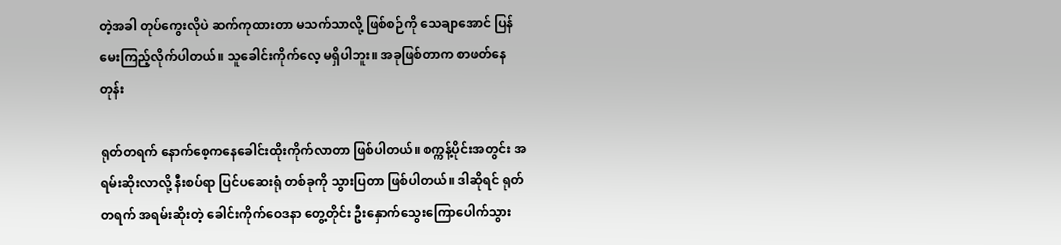တဲ့အခါ တုပ်ကွေးလိုပဲ ဆက်ကုထားတာ မသက်သာလို့ ဖြစ်စဉ်ကို သေချာအောင် ပြန်မေးကြည့်လိုက်ပါတယ်။ သူခေါင်းကိုက်လေ့ မရှိပါဘူး။ အခုဖြစ်တာက စာဖတ်နေတုန်း

ရုတ်တရက် နောက်စေ့ကနေခေါင်းထိုးကိုက်လာတာ ဖြစ်ပါတယ်။ စက္ကန့်ပိုင်းအတွင်း အရမ်းဆိုးလာလို့ နီးစပ်ရာ ပြင်ပဆေးရုံ တစ်ခုကို သွားပြတာ ဖြစ်ပါတယ်။ ဒါဆိုရင် ရုတ်တရက် အရမ်းဆိုးတဲ့ ခေါင်းကိုက်ဝေဒနာ တွေ့တိုင်း ဦးနှောက်သွေးကြောပေါက်သွား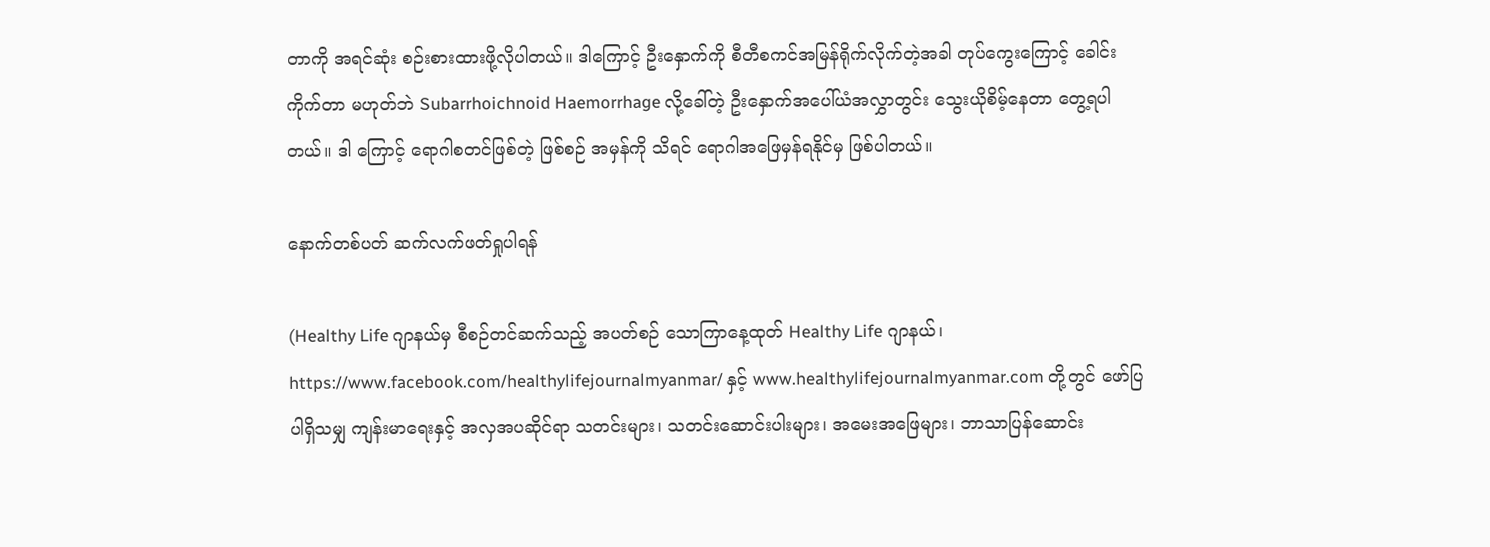တာကို အရင်ဆုံး စဉ်းစားထားဖို့လိုပါတယ်။ ဒါကြောင့် ဦးနှောက်ကို စီတီစကင်အမြန်ရိုက်လိုက်တဲ့အခါ တုပ်ကွေးကြောင့် ခေါင်းကိုက်တာ မဟုတ်ဘဲ Subarrhoichnoid Haemorrhage လို့ခေါ်တဲ့ ဦးနှောက်အပေါ်ယံအလွှာတွင်း သွေးယိုစိမ့်နေတာ တွေ့ရပါတယ်။ ဒါ ကြောင့် ရောဂါစတင်ဖြစ်တဲ့ ဖြစ်စဉ် အမှန်ကို သိရင် ရောဂါအဖြေမှန်ရနိုင်မှ ဖြစ်ပါတယ်။

နောက်တစ်ပတ် ဆက်လက်ဖတ်ရှုပါရန်

(Healthy Life ဂျာနယ်မှ စီစဉ်တင်ဆက်သည့် အပတ်စဉ် သောကြာနေ့ထုတ် Healthy Life ဂျာနယ်၊ https://www.facebook.com/healthylifejournalmyanmar/ နှင့် www.healthylifejournalmyanmar.com တို့တွင် ဖော်ပြပါရှိသမျှ ကျန်းမာရေးနှင့် အလှအပဆိုင်ရာ သတင်းများ၊ သတင်းဆောင်းပါးများ၊ အမေးအဖြေများ၊ ဘာသာပြန်ဆောင်း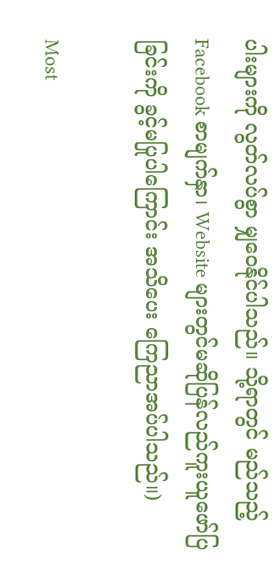ပါးများကို လွတ်လပ်စွာ မျှဝေနိုင်ပါသည်။ သို့ရာတွင် မည်သည့် Facebook စာမျက်နှာ၊ Website များတွင်မဆိုပြန်လည်ကူးယူဖော်ပြခြင်းကို ခွင့်မပြုပါကြောင်း အသိပေး ကြေညာအပ်ပါသည်။)

Most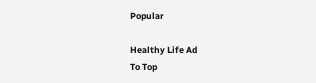Popular

Healthy Life Ad
To Top